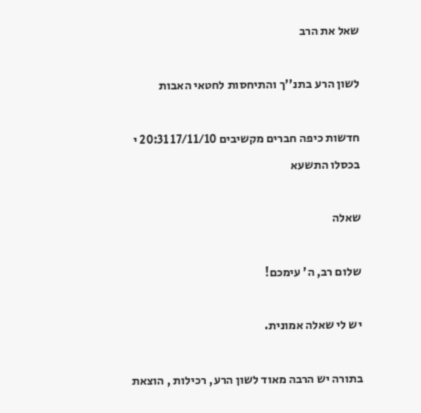שאל את הרב

לשון הרע בתנ''ך והתיחסות לחטאי האבות

חדשות כיפה חברים מקשיבים 17/11/10 20:31 י בכסלו התשעא

שאלה

שלום רב, ה' עימכם!

יש לי שאלה אמונית.

בתורה יש הרבה מאוד לשון הרע, רכילות , הוצאת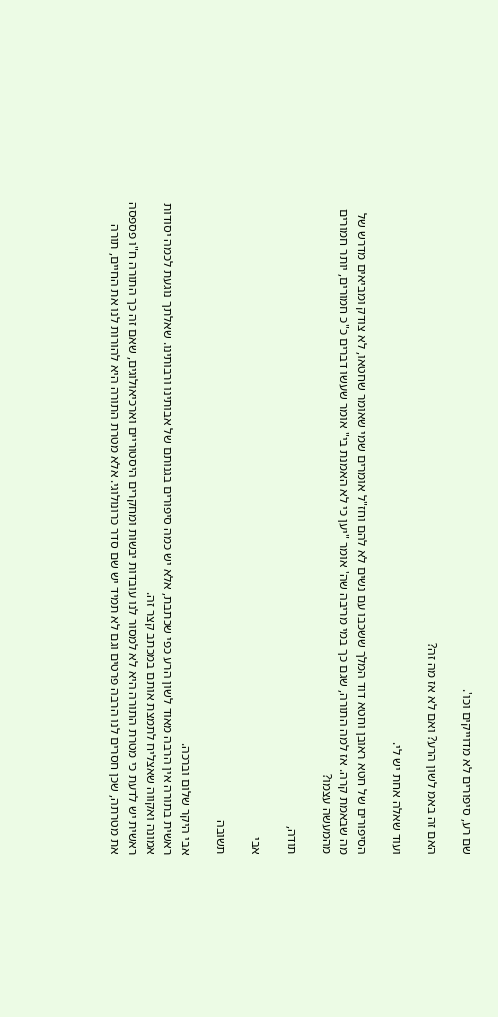שם רע, סיפורים לא מדוייקים וכו'.

האם זה באמ לשון הרע? ואם לא אז מה זה?

ועוד שאלה אחת יש לי.

הסיפורים של חטא ראובן וחטא דוד המלך ששכבו עם נשים לא להם וחז"ל אומרים שמי שאומר שחטאו, לא צודק ומביאים מדרש של מה שבאמת קרה. אז למה התורה, שגם כך במי מריבה שה' אומר "יען כי לא האמנת בי" אומר שעשו דברים כ"כ חמורים, יותר חמורים מהמעשה עצמו?

תודה,

אבי

תשובה

אבי היקר שלום וברכה.
ראשית בתורה אין הרבה מאוד לשון הרע כפי שכתבת, אלא יש כמה סיפורים בגנותם של אבותינו ורבותינו. שאלתך נוגעת לכמה יסודות אמונה ואקווה שאצליח לתמצת אותם במכתב קצר זה.
ראשית יש לדעת כי מטרת התורה היא לא למסור לנו עובדות יבשות ומחקרים היסטוריים וארכיאולוגים, שאם זה כך התורה ח"ו פספסה את מטרתה, שכן חסרים לנו הרבה פרטים וגם לא תמיד יש שם סדר כרונולוגי. אלא מטרת התורה היא להורות לנו את החיים, תורה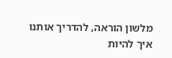מלשון הוראה, להדריך אותנו איך להיות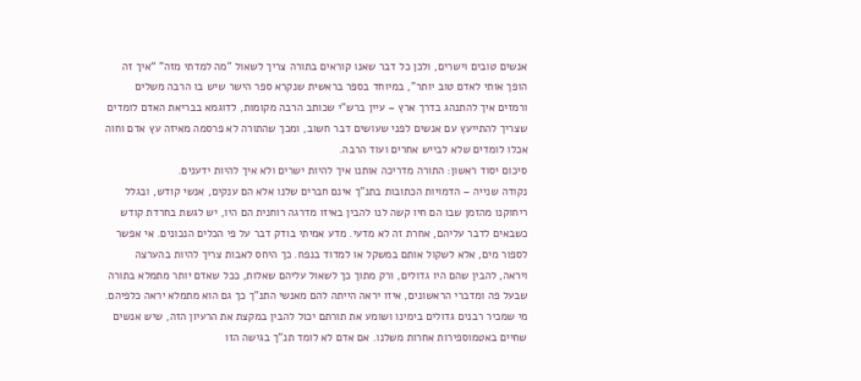אנשים טובים וישרים, ולכן כל דבר שאנו קוראים בתורה צריך לשאול "מה למדתי מזה" “איך זה הופך אותי לאדם טוב יותר", במיוחד בספר בראשית שנקרא ספר הישר שיש בו הרבה משלים ורמזים איך להתנהג בדרך ארץ – עיין ברש"י שכותב הרבה מקומות, לדוגמא בבריאת האדם לומדים שצריך להתייעץ עם אנשים לפני שעושים דבר חשוב, ומכך שהתורה לא פרסמה מאיזה עץ אדם וחוה אכלו לומדים שלא לבייש אחרים ועוד הרבה.
סיכום יסוד ראשון: התורה מדריכה אותנו איך להיות ישרים ולא איך להיות ידענים.
נקודה שנייה – הדמויות הכתובות בתנ"ך אינם חברים שלנו אלא הם ענקים, אנשי קודש, ובגלל ריחוקנו מהזמן שבו הם חיו קשה לנו להבין באיזו מדרגה רוחנית הם היו, יש לגשת בחרדת קודש כשבאים לדבר עליהם, אחרת זה לא מדעי. מדע אמיתי בודק דבר על פי הכלים הנכונים. אי אפשר לספור מים, אלא לשקול אותם במשקל או למדוד בנפח. כך היחס לאבות צריך להיות בהערצה ויראה, להבין שהם היו גדולים, ורק מתוך כך לשאול עליהם שאלות, ככל שאדם יותר מתמלא בתורה שבעל פה ומדברי הראשונים, איזו יראה הייתה להם מאנשי התנ"ך כך גם הוא מתמלא יראה כלפיהם. מי שמכיר רבנים גדולים בימינו ושומע את תורתם יכול להבין במקצת את הרעיון הזה, שיש אנשים שחיים באטמוספירות אחרות משלנו. אם אדם לא לומד תנ"ך בגישה הזו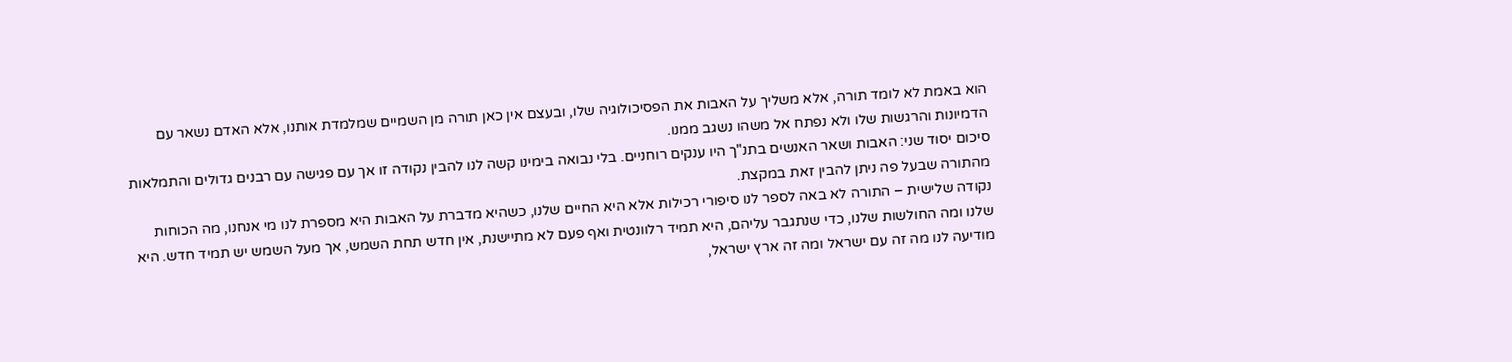הוא באמת לא לומד תורה, אלא משליך על האבות את הפסיכולוגיה שלו, ובעצם אין כאן תורה מן השמיים שמלמדת אותנו, אלא האדם נשאר עם הדמיונות והרגשות שלו ולא נפתח אל משהו נשגב ממנו.
סיכום יסוד שני: האבות ושאר האנשים בתנ"ך היו ענקים רוחניים. בלי נבואה בימינו קשה לנו להבין נקודה זו אך עם פגישה עם רבנים גדולים והתמלאות מהתורה שבעל פה ניתן להבין זאת במקצת.
נקודה שלישית – התורה לא באה לספר לנו סיפורי רכילות אלא היא החיים שלנו, כשהיא מדברת על האבות היא מספרת לנו מי אנחנו, מה הכוחות שלנו ומה החולשות שלנו, כדי שנתגבר עליהם, היא תמיד רלוונטית ואף פעם לא מתיישנת, אין חדש תחת השמש, אך מעל השמש יש תמיד חדש. היא מודיעה לנו מה זה עם ישראל ומה זה ארץ ישראל,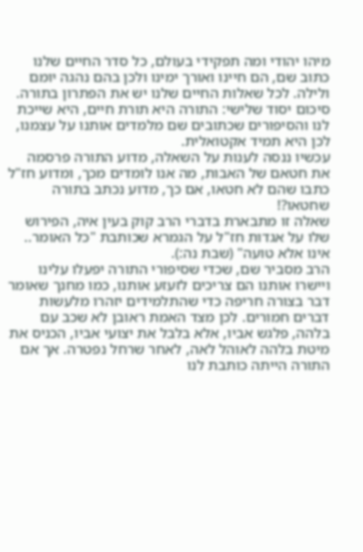מיהו יהודי ומה תפקידי בעולם, כל סדר החיים שלנו כתוב שם, הם חיינו ואורך ימינו ולכן בהם נהגה יומם ולילה. לכל שאלות החיים שלנו יש את הפתרון בתורה.
סיכום יסוד שלישי: התורה היא תורת חיים, היא שייכת לנו והסיפורים שכתובים שם מלמדים אותנו על עצמנו, לכן היא תמיד אקטואלית.
עכשיו ננסה לענות על השאלה, מדוע התורה פרסמה את חטאם של האבות, מה אנו לומדים מכך, ומדוע חז"ל כתבו שהם לא חטאו, אם כך, מדוע נכתב בתורה שחטאו?!
שאלה זו מתבארת בדברי הרב קוק בעין איה, הפירוש שלו על אגדות חז"ל על הגמרא שכותבת "כל האומר.. אינו אלא טועה" (שבת נה:).
הרב מסביר שם, שכדי שסיפורי התורה יפעלו עלינו ויישרו אותנו הם צריכים לזעזע אותנו, כמו מחנך שאומר דבר בצורה חריפה כדי שהתלמידים יזהרו מלעשות דברים חמורים. לכן מצד האמת ראובן לא שכב עם בלהה, פלגש אביו, אלא בלבל את יצועי אביו, הכניס את מיטת בלהה לאוהל לאה, לאחר שרחל נפטרה. אך אם התורה הייתה כותבת לנו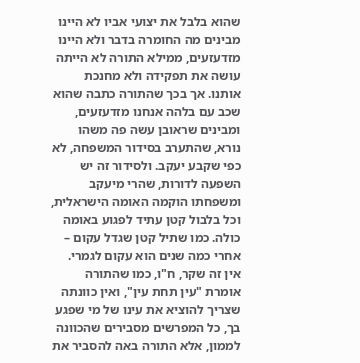שהוא בלבל את יצועי אביו לא היינו מבינים מה החומרה בדבר ולא היינו מזדעזעים, ממילא התורה לא הייתה עושה את תפקידה ולא מחנכת אותנו. אך בכך שהתורה כתבה שהוא שכב עם בלהה אנחנו מזדעזעים, ומבינים שראובן עשה פה משהו נורא, שהתערב בסידור המשפחה, לא כפי שקבע יעקב. ולסידור זה יש השפעה לדורות, שהרי מיעקב ומשפחתו הוקמה האומה הישראלית, וכל בלבול קטן עתיד לפגוע באומה כולה. כמו שתיל קטן שגדל עקום – אחרי כמה שנים הוא עקום לגמרי. אין זה שקר, ח"ו, כמו שהתורה אומרת "עין תחת עין", ואין כוונתה שצריך להוציא את עינו של מי שפגע בך, כל המפרשים מסבירים שהכוונה לממון, אלא התורה באה להסביר את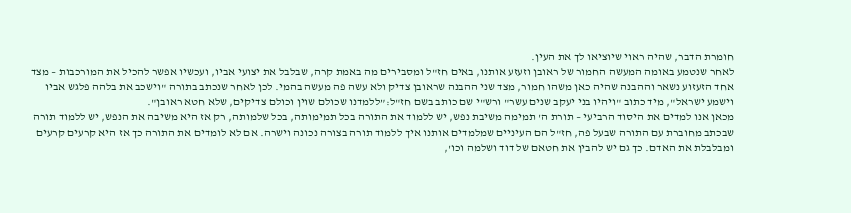חומרת הדבר, שהיה ראוי שיוציאו לך את העין.
לאחר שנטמע באומה המעשה החמור של ראובן וזעזע אותנו, באים חז"ל ומסבירים מה באמת קרה, שבלבל את יצועי אביו, ועכשיו אפשר להכיל את המורכבות – מצד אחד הזעזוע נשאר וההבנה שהיה כאן משהו חמור, מצד שני ההבנה שראובן צדיק ולא עשה פה מעשה בהמי. לכן לאחר שנכתב בתורה "וישכב את בלהה פלגש אביו וישמע ישראל", מיד כתוב "ויהיו בני יעקב שנים עשר" ורש"י שם כותב בשם חז"ל:”ללמדנו שכולם שוין וכולם צדיקים, שלא חטא ראובן".
מכאן אנו למדים את היסוד הרביעי – תורת ה' תמימה משיבת נפש, יש ללמוד את התורה בכל תמימותה, בכל שלמותה, רק אז היא משיבה את הנפש, יש ללמוד תורה שבכתב מחוברת עם התורה שבעל פה, חז"ל הם העיניים שמלמדים אותנו איך ללמוד תורה בצורה נכונה וישרה. אם לא לומדים את התורה כך אז היא קרעים קרעים ומבלבלת את האדם. כך גם יש להבין את חטאם של דוד ושלמה וכו',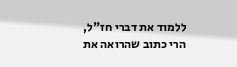ללמוד את דברי חז"ל, הרי כתוב שהרואה את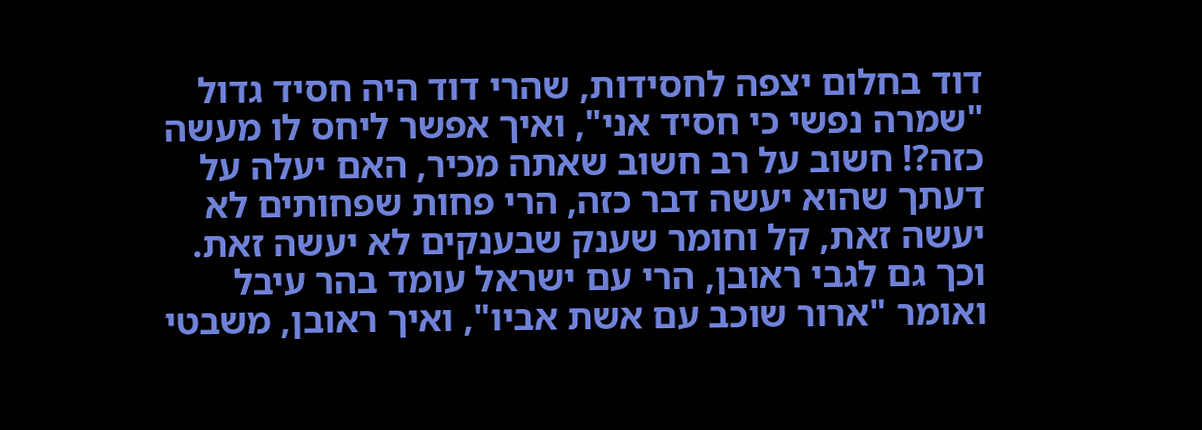דוד בחלום יצפה לחסידות, שהרי דוד היה חסיד גדול "שמרה נפשי כי חסיד אני", ואיך אפשר ליחס לו מעשה כזה?! חשוב על רב חשוב שאתה מכיר, האם יעלה על דעתך שהוא יעשה דבר כזה, הרי פחות שפחותים לא יעשה זאת, קל וחומר שענק שבענקים לא יעשה זאת. וכך גם לגבי ראובן, הרי עם ישראל עומד בהר עיבל ואומר "ארור שוכב עם אשת אביו", ואיך ראובן, משבטי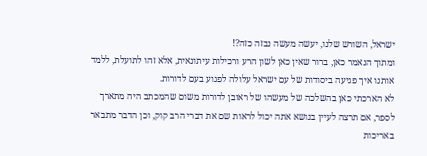ישראל, השורש שלנו, יעשה מעשה נבזה כזה?!
ומתוך הנאמר כאן, ברור שאין כאן לשון הרע ורכילות עיתונאית, אלא זהו לתועלת, ללמד אותנו איך פגיעה ביסודות של עם ישראל עלולה לפגוע בעם לדורות.
לא הארכתי כאן בהשלכה של מעשהו של ראובן לדורות משום שהמכתב היה מתארך לספר, אם תרצה לעיין בנושא אתה יכול לראות שם את דברי הרב קוק, וכן הדבר מתבאר באריכות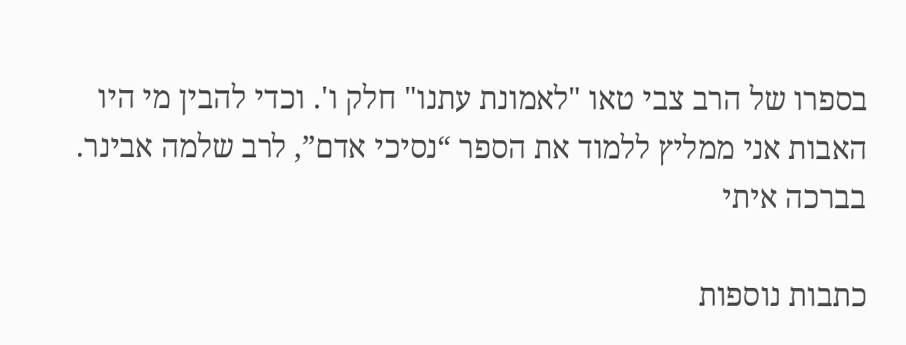בספרו של הרב צבי טאו "לאמונת עתנו" חלק ו'. וכדי להבין מי היו האבות אני ממליץ ללמוד את הספר “נסיכי אדם”, לרב שלמה אבינר.
בברכה איתי

כתבות נוספות